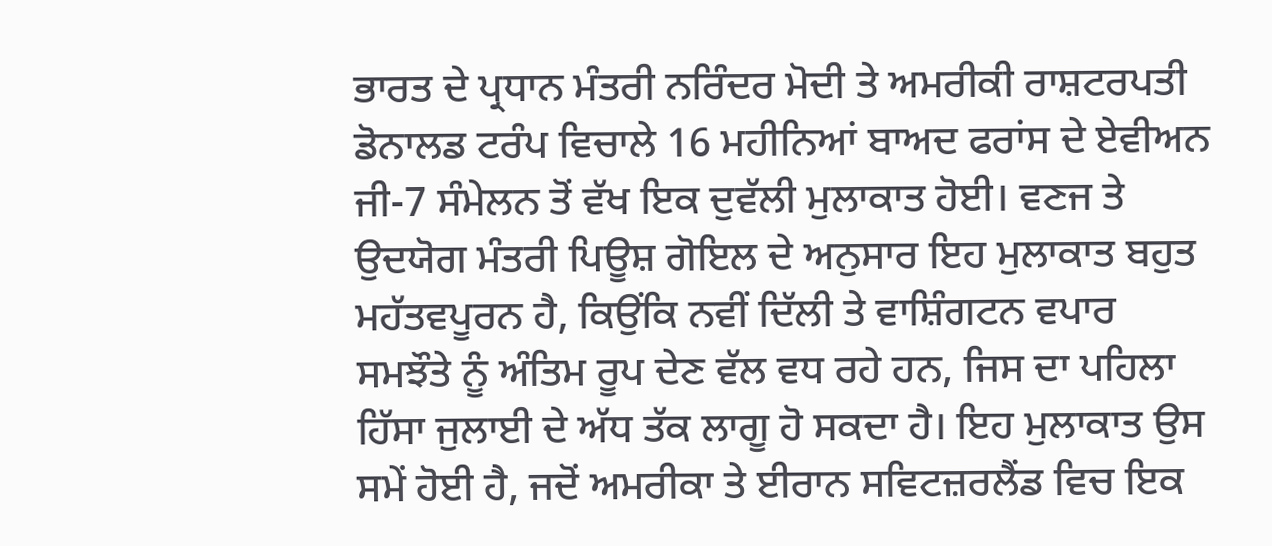ਭਾਰਤ ਦੇ ਪ੍ਰਧਾਨ ਮੰਤਰੀ ਨਰਿੰਦਰ ਮੋਦੀ ਤੇ ਅਮਰੀਕੀ ਰਾਸ਼ਟਰਪਤੀ ਡੋਨਾਲਡ ਟਰੰਪ ਵਿਚਾਲੇ 16 ਮਹੀਨਿਆਂ ਬਾਅਦ ਫਰਾਂਸ ਦੇ ਏਵੀਅਨ ਜੀ-7 ਸੰਮੇਲਨ ਤੋਂ ਵੱਖ ਇਕ ਦੁਵੱਲੀ ਮੁਲਾਕਾਤ ਹੋਈ। ਵਣਜ ਤੇ ਉਦਯੋਗ ਮੰਤਰੀ ਪਿਊਸ਼ ਗੋਇਲ ਦੇ ਅਨੁਸਾਰ ਇਹ ਮੁਲਾਕਾਤ ਬਹੁਤ ਮਹੱਤਵਪੂਰਨ ਹੈ, ਕਿਉਂਕਿ ਨਵੀਂ ਦਿੱਲੀ ਤੇ ਵਾਸ਼ਿੰਗਟਨ ਵਪਾਰ ਸਮਝੌਤੇ ਨੂੰ ਅੰਤਿਮ ਰੂਪ ਦੇਣ ਵੱਲ ਵਧ ਰਹੇ ਹਨ, ਜਿਸ ਦਾ ਪਹਿਲਾ ਹਿੱਸਾ ਜੁਲਾਈ ਦੇ ਅੱਧ ਤੱਕ ਲਾਗੂ ਹੋ ਸਕਦਾ ਹੈ। ਇਹ ਮੁਲਾਕਾਤ ਉਸ ਸਮੇਂ ਹੋਈ ਹੈ, ਜਦੋਂ ਅਮਰੀਕਾ ਤੇ ਈਰਾਨ ਸਵਿਟਜ਼ਰਲੈਂਡ ਵਿਚ ਇਕ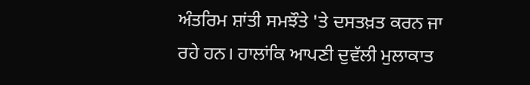ਅੰਤਰਿਮ ਸ਼ਾਂਤੀ ਸਮਝੌਤੇ 'ਤੇ ਦਸਤਖ਼ਤ ਕਰਨ ਜਾ ਰਹੇ ਹਨ। ਹਾਲਾਂਕਿ ਆਪਣੀ ਦੁਵੱਲੀ ਮੁਲਾਕਾਤ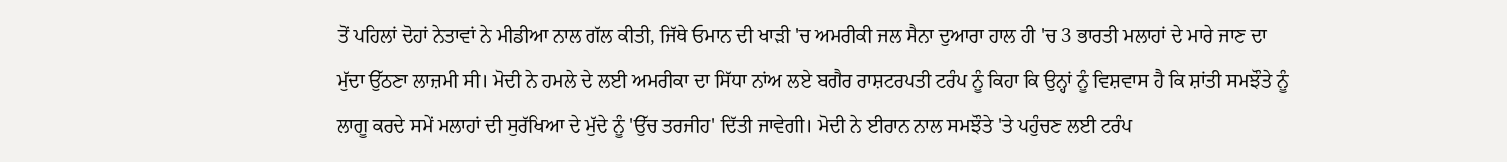ਤੋਂ ਪਹਿਲਾਂ ਦੋਹਾਂ ਨੇਤਾਵਾਂ ਨੇ ਮੀਡੀਆ ਨਾਲ ਗੱਲ ਕੀਤੀ, ਜਿੱਥੇ ਓਮਾਨ ਦੀ ਖਾੜੀ 'ਚ ਅਮਰੀਕੀ ਜਲ ਸੈਨਾ ਦੁਆਰਾ ਹਾਲ ਹੀ 'ਚ 3 ਭਾਰਤੀ ਮਲਾਹਾਂ ਦੇ ਮਾਰੇ ਜਾਣ ਦਾ ਮੁੱਦਾ ਉੱਠਣਾ ਲਾਜ਼ਮੀ ਸੀ। ਮੋਦੀ ਨੇ ਹਮਲੇ ਦੇ ਲਈ ਅਮਰੀਕਾ ਦਾ ਸਿੱਧਾ ਨਾਂਅ ਲਏ ਬਗੈਰ ਰਾਸ਼ਟਰਪਤੀ ਟਰੰਪ ਨੂੰ ਕਿਹਾ ਕਿ ਉਨ੍ਹਾਂ ਨੂੰ ਵਿਸ਼ਵਾਸ ਹੈ ਕਿ ਸ਼ਾਂਤੀ ਸਮਝੌਤੇ ਨੂੰ ਲਾਗੂ ਕਰਦੇ ਸਮੇਂ ਮਲਾਹਾਂ ਦੀ ਸੁਰੱਖਿਆ ਦੇ ਮੁੱਦੇ ਨੂੰ 'ਉੱਚ ਤਰਜੀਹ' ਦਿੱਤੀ ਜਾਵੇਗੀ। ਮੋਦੀ ਨੇ ਈਰਾਨ ਨਾਲ ਸਮਝੌਤੇ 'ਤੇ ਪਹੁੰਚਣ ਲਈ ਟਰੰਪ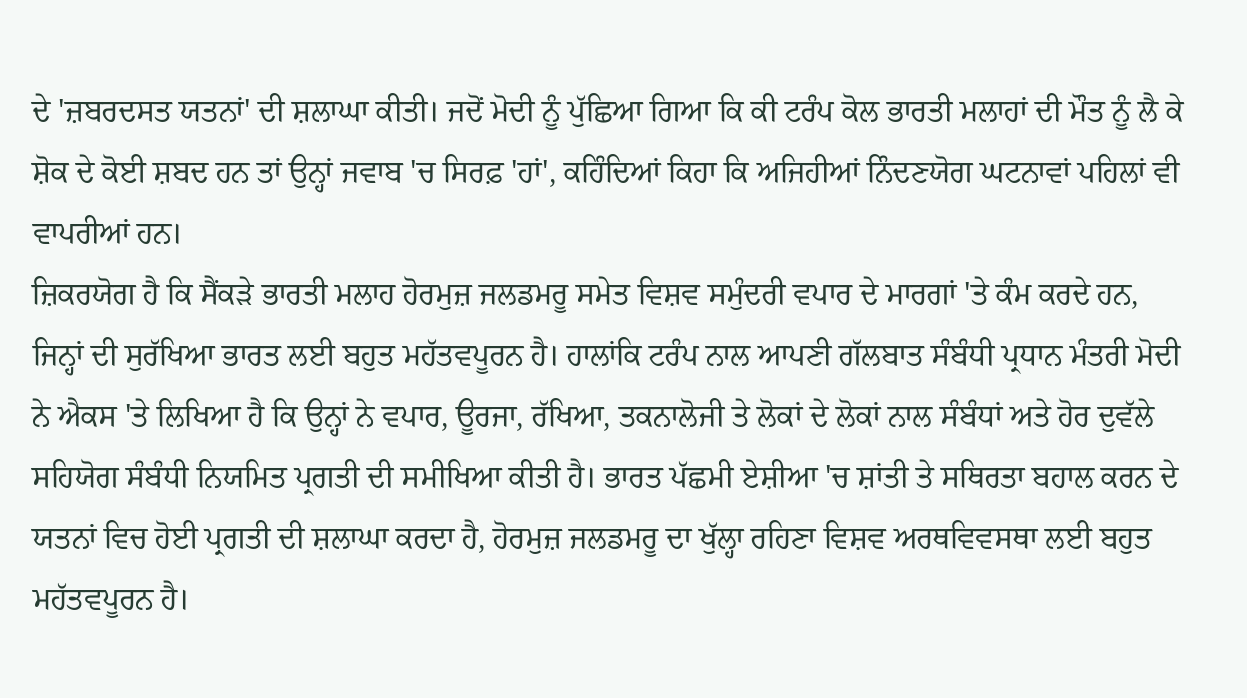ਦੇ 'ਜ਼ਬਰਦਸਤ ਯਤਨਾਂ' ਦੀ ਸ਼ਲਾਘਾ ਕੀਤੀ। ਜਦੋਂ ਮੋਦੀ ਨੂੰ ਪੁੱਛਿਆ ਗਿਆ ਕਿ ਕੀ ਟਰੰਪ ਕੋਲ ਭਾਰਤੀ ਮਲਾਹਾਂ ਦੀ ਮੌਤ ਨੂੰ ਲੈ ਕੇ ਸ਼ੋਕ ਦੇ ਕੋਈ ਸ਼ਬਦ ਹਨ ਤਾਂ ਉਨ੍ਹਾਂ ਜਵਾਬ 'ਚ ਸਿਰਫ਼ 'ਹਾਂ', ਕਹਿੰਦਿਆਂ ਕਿਹਾ ਕਿ ਅਜਿਹੀਆਂ ਨਿੰਦਣਯੋਗ ਘਟਨਾਵਾਂ ਪਹਿਲਾਂ ਵੀ ਵਾਪਰੀਆਂ ਹਨ।
ਜ਼ਿਕਰਯੋਗ ਹੈ ਕਿ ਸੈਂਕੜੇ ਭਾਰਤੀ ਮਲਾਹ ਹੋਰਮੁਜ਼ ਜਲਡਮਰੂ ਸਮੇਤ ਵਿਸ਼ਵ ਸਮੁੰਦਰੀ ਵਪਾਰ ਦੇ ਮਾਰਗਾਂ 'ਤੇ ਕੰਮ ਕਰਦੇ ਹਨ, ਜਿਨ੍ਹਾਂ ਦੀ ਸੁਰੱਖਿਆ ਭਾਰਤ ਲਈ ਬਹੁਤ ਮਹੱਤਵਪੂਰਨ ਹੈ। ਹਾਲਾਂਕਿ ਟਰੰਪ ਨਾਲ ਆਪਣੀ ਗੱਲਬਾਤ ਸੰਬੰਧੀ ਪ੍ਰਧਾਨ ਮੰਤਰੀ ਮੋਦੀ ਨੇ ਐਕਸ 'ਤੇ ਲਿਖਿਆ ਹੈ ਕਿ ਉਨ੍ਹਾਂ ਨੇ ਵਪਾਰ, ਊਰਜਾ, ਰੱਖਿਆ, ਤਕਨਾਲੋਜੀ ਤੇ ਲੋਕਾਂ ਦੇ ਲੋਕਾਂ ਨਾਲ ਸੰਬੰਧਾਂ ਅਤੇ ਹੋਰ ਦੁਵੱਲੇ ਸਹਿਯੋਗ ਸੰਬੰਧੀ ਨਿਯਮਿਤ ਪ੍ਰਗਤੀ ਦੀ ਸਮੀਖਿਆ ਕੀਤੀ ਹੈ। ਭਾਰਤ ਪੱਛਮੀ ਏਸ਼ੀਆ 'ਚ ਸ਼ਾਂਤੀ ਤੇ ਸਥਿਰਤਾ ਬਹਾਲ ਕਰਨ ਦੇ ਯਤਨਾਂ ਵਿਚ ਹੋਈ ਪ੍ਰਗਤੀ ਦੀ ਸ਼ਲਾਘਾ ਕਰਦਾ ਹੈ, ਹੋਰਮੁਜ਼ ਜਲਡਮਰੂ ਦਾ ਖੁੱਲ੍ਹਾ ਰਹਿਣਾ ਵਿਸ਼ਵ ਅਰਥਵਿਵਸਥਾ ਲਈ ਬਹੁਤ ਮਹੱਤਵਪੂਰਨ ਹੈ।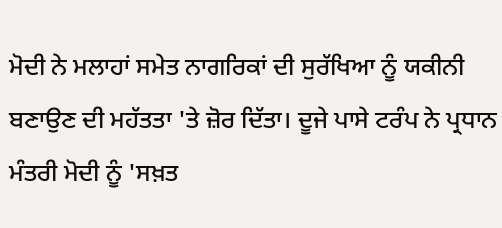ਮੋਦੀ ਨੇ ਮਲਾਹਾਂ ਸਮੇਤ ਨਾਗਰਿਕਾਂ ਦੀ ਸੁਰੱਖਿਆ ਨੂੰ ਯਕੀਨੀ ਬਣਾਉਣ ਦੀ ਮਹੱਤਤਾ 'ਤੇ ਜ਼ੋਰ ਦਿੱਤਾ। ਦੂਜੇ ਪਾਸੇ ਟਰੰਪ ਨੇ ਪ੍ਰਧਾਨ ਮੰਤਰੀ ਮੋਦੀ ਨੂੰ 'ਸਖ਼ਤ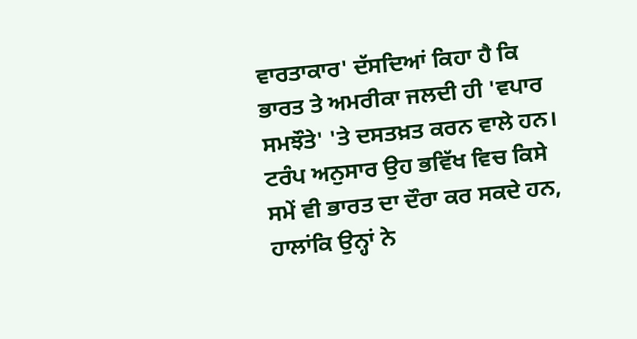ਵਾਰਤਾਕਾਰ' ਦੱਸਦਿਆਂ ਕਿਹਾ ਹੈ ਕਿ ਭਾਰਤ ਤੇ ਅਮਰੀਕਾ ਜਲਦੀ ਹੀ 'ਵਪਾਰ ਸਮਝੌਤੇ' 'ਤੇ ਦਸਤਖ਼ਤ ਕਰਨ ਵਾਲੇ ਹਨ। ਟਰੰਪ ਅਨੁਸਾਰ ਉਹ ਭਵਿੱਖ ਵਿਚ ਕਿਸੇ ਸਮੇਂ ਵੀ ਭਾਰਤ ਦਾ ਦੌਰਾ ਕਰ ਸਕਦੇ ਹਨ, ਹਾਲਾਂਕਿ ਉਨ੍ਹਾਂ ਨੇ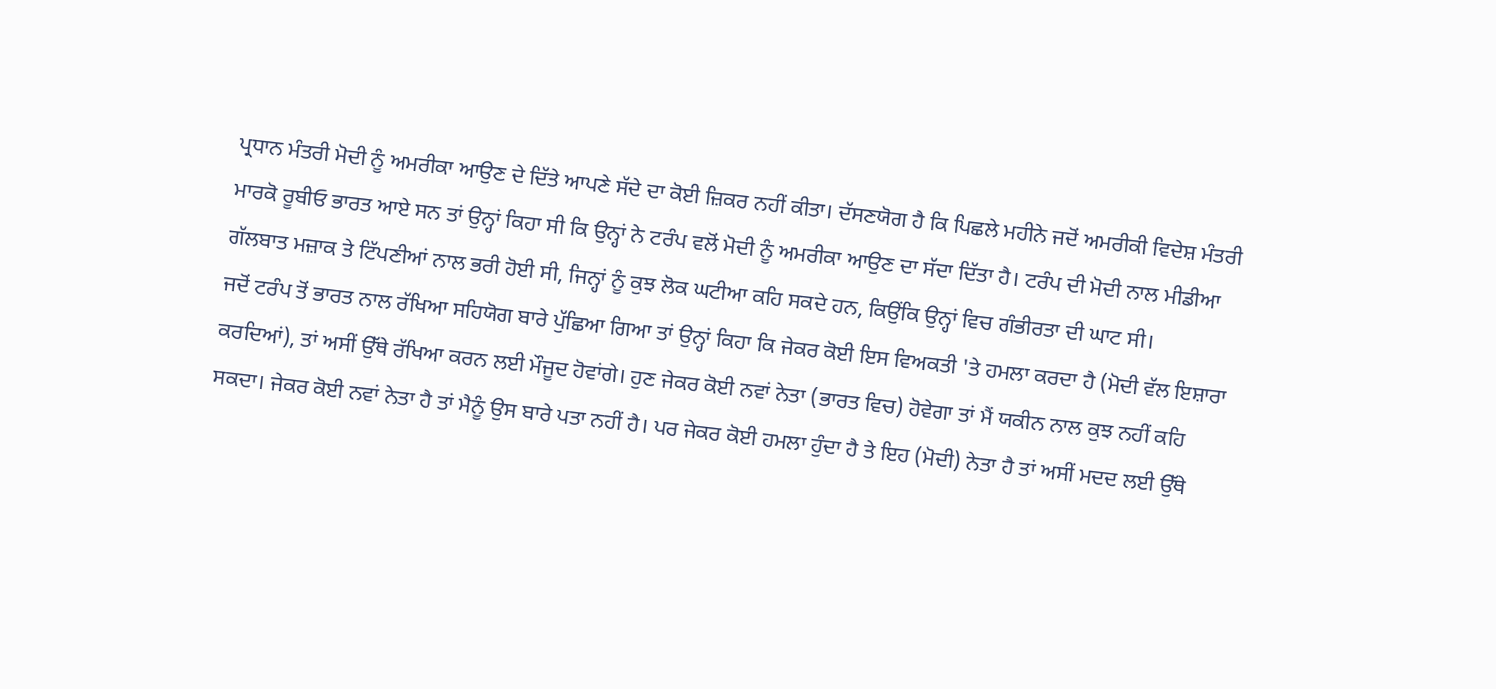ਪ੍ਰਧਾਨ ਮੰਤਰੀ ਮੋਦੀ ਨੂੰ ਅਮਰੀਕਾ ਆਉਣ ਦੇ ਦਿੱਤੇ ਆਪਣੇ ਸੱਦੇ ਦਾ ਕੋਈ ਜ਼ਿਕਰ ਨਹੀਂ ਕੀਤਾ। ਦੱਸਣਯੋਗ ਹੈ ਕਿ ਪਿਛਲੇ ਮਹੀਨੇ ਜਦੋਂ ਅਮਰੀਕੀ ਵਿਦੇਸ਼ ਮੰਤਰੀ ਮਾਰਕੋ ਰੂਬੀਓ ਭਾਰਤ ਆਏ ਸਨ ਤਾਂ ਉਨ੍ਹਾਂ ਕਿਹਾ ਸੀ ਕਿ ਉਨ੍ਹਾਂ ਨੇ ਟਰੰਪ ਵਲੋਂ ਮੋਦੀ ਨੂੰ ਅਮਰੀਕਾ ਆਉਣ ਦਾ ਸੱਦਾ ਦਿੱਤਾ ਹੈ। ਟਰੰਪ ਦੀ ਮੋਦੀ ਨਾਲ ਮੀਡੀਆ ਗੱਲਬਾਤ ਮਜ਼ਾਕ ਤੇ ਟਿੱਪਣੀਆਂ ਨਾਲ ਭਰੀ ਹੋਈ ਸੀ, ਜਿਨ੍ਹਾਂ ਨੂੰ ਕੁਝ ਲੋਕ ਘਟੀਆ ਕਹਿ ਸਕਦੇ ਹਨ, ਕਿਉਂਕਿ ਉਨ੍ਹਾਂ ਵਿਚ ਗੰਭੀਰਤਾ ਦੀ ਘਾਟ ਸੀ।
ਜਦੋਂ ਟਰੰਪ ਤੋਂ ਭਾਰਤ ਨਾਲ ਰੱਖਿਆ ਸਹਿਯੋਗ ਬਾਰੇ ਪੁੱਛਿਆ ਗਿਆ ਤਾਂ ਉਨ੍ਹਾਂ ਕਿਹਾ ਕਿ ਜੇਕਰ ਕੋਈ ਇਸ ਵਿਅਕਤੀ 'ਤੇ ਹਮਲਾ ਕਰਦਾ ਹੈ (ਮੋਦੀ ਵੱਲ ਇਸ਼ਾਰਾ ਕਰਦਿਆਂ), ਤਾਂ ਅਸੀਂ ਉੱਥੇ ਰੱਖਿਆ ਕਰਨ ਲਈ ਮੌਜੂਦ ਹੋਵਾਂਗੇ। ਹੁਣ ਜੇਕਰ ਕੋਈ ਨਵਾਂ ਨੇਤਾ (ਭਾਰਤ ਵਿਚ) ਹੋਵੇਗਾ ਤਾਂ ਮੈਂ ਯਕੀਨ ਨਾਲ ਕੁਝ ਨਹੀਂ ਕਹਿ ਸਕਦਾ। ਜੇਕਰ ਕੋਈ ਨਵਾਂ ਨੇਤਾ ਹੈ ਤਾਂ ਮੈਨੂੰ ਉਸ ਬਾਰੇ ਪਤਾ ਨਹੀਂ ਹੈ। ਪਰ ਜੇਕਰ ਕੋਈ ਹਮਲਾ ਹੁੰਦਾ ਹੈ ਤੇ ਇਹ (ਮੋਦੀ) ਨੇਤਾ ਹੈ ਤਾਂ ਅਸੀਂ ਮਦਦ ਲਈ ਉੱਥੇ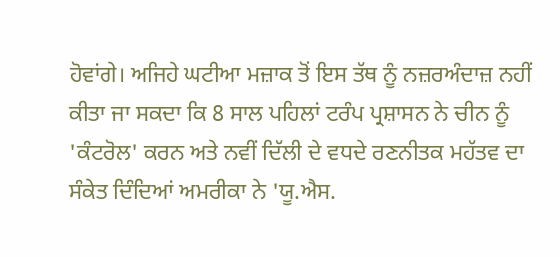ਹੋਵਾਂਗੇ। ਅਜਿਹੇ ਘਟੀਆ ਮਜ਼ਾਕ ਤੋਂ ਇਸ ਤੱਥ ਨੂੰ ਨਜ਼ਰਅੰਦਾਜ਼ ਨਹੀਂ ਕੀਤਾ ਜਾ ਸਕਦਾ ਕਿ 8 ਸਾਲ ਪਹਿਲਾਂ ਟਰੰਪ ਪ੍ਰਸ਼ਾਸਨ ਨੇ ਚੀਨ ਨੂੰ 'ਕੰਟਰੋਲ' ਕਰਨ ਅਤੇ ਨਵੀਂ ਦਿੱਲੀ ਦੇ ਵਧਦੇ ਰਣਨੀਤਕ ਮਹੱਤਵ ਦਾ ਸੰਕੇਤ ਦਿੰਦਿਆਂ ਅਮਰੀਕਾ ਨੇ 'ਯੂ.ਐਸ.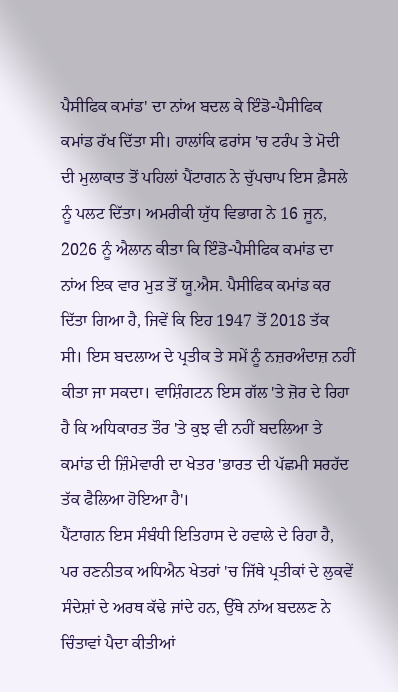ਪੈਸੀਫਿਕ ਕਮਾਂਡ' ਦਾ ਨਾਂਅ ਬਦਲ ਕੇ ਇੰਡੋ-ਪੈਸੀਫਿਕ ਕਮਾਂਡ ਰੱਖ ਦਿੱਤਾ ਸੀ। ਹਾਲਾਂਕਿ ਫਰਾਂਸ 'ਚ ਟਰੰਪ ਤੇ ਮੋਦੀ ਦੀ ਮੁਲਾਕਾਤ ਤੋਂ ਪਹਿਲਾਂ ਪੈਂਟਾਗਨ ਨੇ ਚੁੱਪਚਾਪ ਇਸ ਫ਼ੈਸਲੇ ਨੂੰ ਪਲਟ ਦਿੱਤਾ। ਅਮਰੀਕੀ ਯੁੱਧ ਵਿਭਾਗ ਨੇ 16 ਜੂਨ, 2026 ਨੂੰ ਐਲਾਨ ਕੀਤਾ ਕਿ ਇੰਡੋ-ਪੈਸੀਫਿਕ ਕਮਾਂਡ ਦਾ ਨਾਂਅ ਇਕ ਵਾਰ ਮੁੜ ਤੋਂ ਯੂ.ਐਸ. ਪੈਸੀਫਿਕ ਕਮਾਂਡ ਕਰ ਦਿੱਤਾ ਗਿਆ ਹੈ, ਜਿਵੇਂ ਕਿ ਇਹ 1947 ਤੋਂ 2018 ਤੱਕ ਸੀ। ਇਸ ਬਦਲਾਅ ਦੇ ਪ੍ਰਤੀਕ ਤੇ ਸਮੇਂ ਨੂੰ ਨਜ਼ਰਅੰਦਾਜ਼ ਨਹੀਂ ਕੀਤਾ ਜਾ ਸਕਦਾ। ਵਾਸ਼ਿੰਗਟਨ ਇਸ ਗੱਲ 'ਤੇ ਜ਼ੋਰ ਦੇ ਰਿਹਾ ਹੈ ਕਿ ਅਧਿਕਾਰਤ ਤੌਰ 'ਤੇ ਕੁਝ ਵੀ ਨਹੀਂ ਬਦਲਿਆ ਤੇ ਕਮਾਂਡ ਦੀ ਜ਼ਿੰਮੇਵਾਰੀ ਦਾ ਖੇਤਰ 'ਭਾਰਤ ਦੀ ਪੱਛਮੀ ਸਰਹੱਦ ਤੱਕ ਫੈਲਿਆ ਹੋਇਆ ਹੈ'।
ਪੈਂਟਾਗਨ ਇਸ ਸੰਬੰਧੀ ਇਤਿਹਾਸ ਦੇ ਹਵਾਲੇ ਦੇ ਰਿਹਾ ਹੈ, ਪਰ ਰਣਨੀਤਕ ਅਧਿਐਨ ਖੇਤਰਾਂ 'ਚ ਜਿੱਥੇ ਪ੍ਰਤੀਕਾਂ ਦੇ ਲੁਕਵੇਂ ਸੰਦੇਸ਼ਾਂ ਦੇ ਅਰਥ ਕੱਢੇ ਜਾਂਦੇ ਹਨ, ਉੱਥੇ ਨਾਂਅ ਬਦਲਣ ਨੇ ਚਿੰਤਾਵਾਂ ਪੈਦਾ ਕੀਤੀਆਂ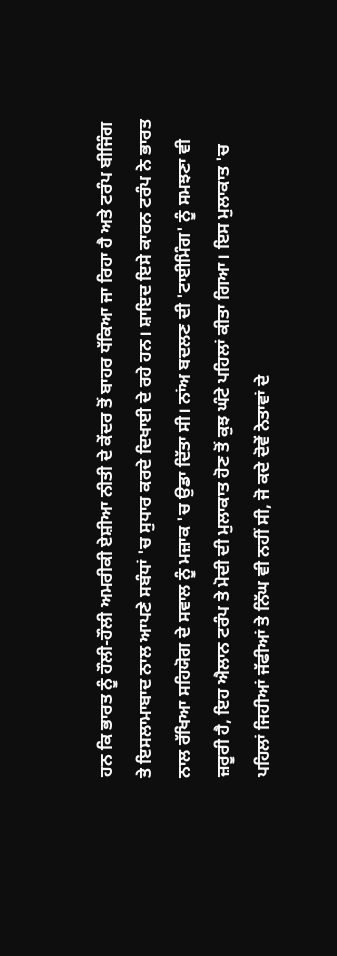ਹਨ ਕਿ ਭਾਰਤ ਨੂੰ ਹੌਲੀ-ਹੌਲੀ ਅਮਰੀਕੀ ਏਸ਼ੀਆ ਨੀਤੀ ਦੇ ਕੇਂਦਰ ਤੋਂ ਬਾਹਰ ਧੱਕਿਆ ਜਾ ਰਿਹਾ ਹੈ ਅਤੇ ਟਰੰਪ ਬੀਜਿੰਗ ਤੇ ਇਸਲਾਮਾਬਾਦ ਨਾਲ ਆਪਣੇ ਸਬੰਧਾਂ 'ਚ ਸੁਧਾਰ ਕਰਦੇ ਦਿਖਾਈ ਦੇ ਰਹੇ ਹਨ। ਸ਼ਾਇਦ ਇਸੇ ਕਾਰਨ ਟਰੰਪ ਨੇ ਭਾਰਤ ਨਾਲ ਰੱਖਿਆ ਸਹਿਯੋਗ ਦੇ ਸਵਾਲ ਨੂੰ ਮਜ਼ਾਕ 'ਚ ਉਡਾ ਦਿੱਤਾ ਸੀ। ਨਾਂਅ ਬਦਲਣ ਦੀ 'ਟਾਈਮਿੰਗ' ਨੂੰ ਸਮਝਣਾ ਵੀ ਜ਼ਰੂਰੀ ਹੈ, ਇਹ ਐਲਾਨ ਟਰੰਪ ਤੇ ਮੋਦੀ ਦੀ ਮੁਲਾਕਾਤ ਹੋਣ ਤੋਂ ਕੁਝ ਘੰਟੇ ਪਹਿਲਾਂ ਕੀਤਾ ਗਿਆ। ਇਸ ਮੁਲਾਕਾਤ 'ਚ ਪਹਿਲਾਂ ਜਿਹੀਆਂ ਜੱਫੀਆਂ ਤੇ ਨਿੱਘ ਵੀ ਨਹੀਂ ਸੀ, ਜੋ ਕਦੇ ਦੋਵੇਂ ਨੇਤਾਵਾਂ ਦੇ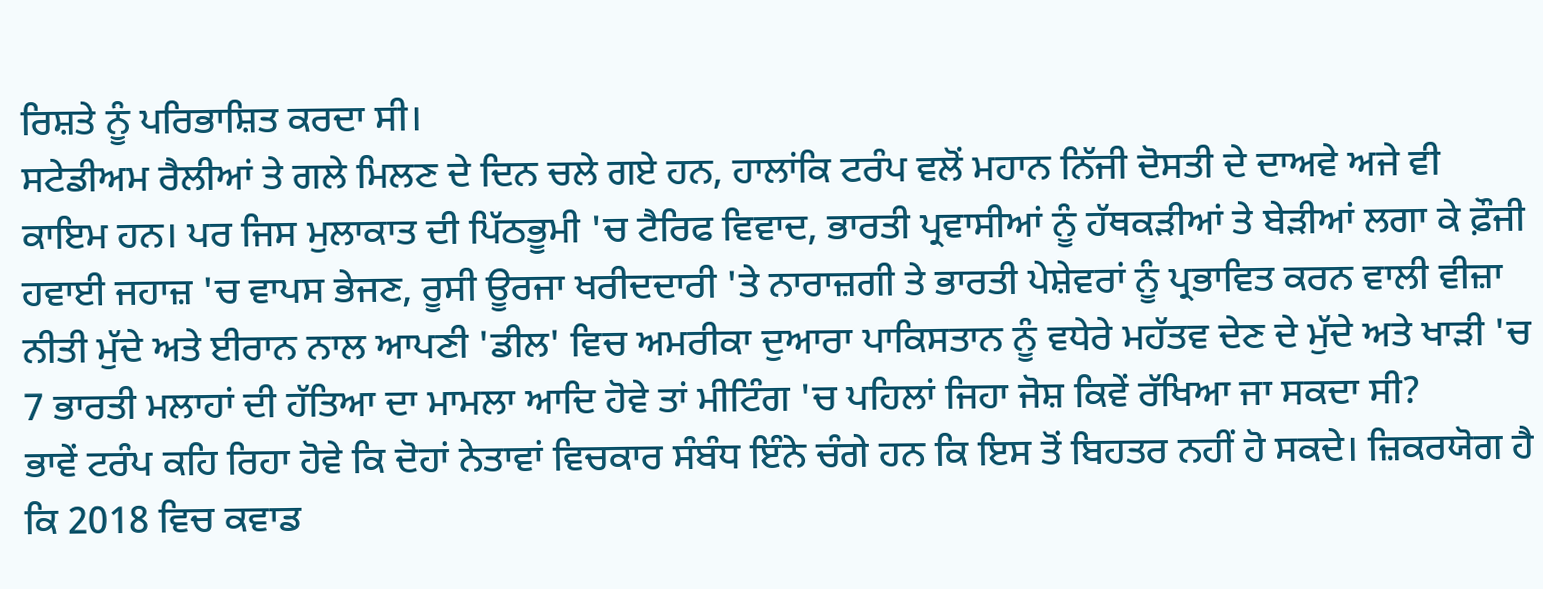ਰਿਸ਼ਤੇ ਨੂੰ ਪਰਿਭਾਸ਼ਿਤ ਕਰਦਾ ਸੀ।
ਸਟੇਡੀਅਮ ਰੈਲੀਆਂ ਤੇ ਗਲੇ ਮਿਲਣ ਦੇ ਦਿਨ ਚਲੇ ਗਏ ਹਨ, ਹਾਲਾਂਕਿ ਟਰੰਪ ਵਲੋਂ ਮਹਾਨ ਨਿੱਜੀ ਦੋਸਤੀ ਦੇ ਦਾਅਵੇ ਅਜੇ ਵੀ ਕਾਇਮ ਹਨ। ਪਰ ਜਿਸ ਮੁਲਾਕਾਤ ਦੀ ਪਿੱਠਭੂਮੀ 'ਚ ਟੈਰਿਫ ਵਿਵਾਦ, ਭਾਰਤੀ ਪ੍ਰਵਾਸੀਆਂ ਨੂੰ ਹੱਥਕੜੀਆਂ ਤੇ ਬੇੜੀਆਂ ਲਗਾ ਕੇ ਫ਼ੌਜੀ ਹਵਾਈ ਜਹਾਜ਼ 'ਚ ਵਾਪਸ ਭੇਜਣ, ਰੂਸੀ ਊਰਜਾ ਖਰੀਦਦਾਰੀ 'ਤੇ ਨਾਰਾਜ਼ਗੀ ਤੇ ਭਾਰਤੀ ਪੇਸ਼ੇਵਰਾਂ ਨੂੰ ਪ੍ਰਭਾਵਿਤ ਕਰਨ ਵਾਲੀ ਵੀਜ਼ਾ ਨੀਤੀ ਮੁੱਦੇ ਅਤੇ ਈਰਾਨ ਨਾਲ ਆਪਣੀ 'ਡੀਲ' ਵਿਚ ਅਮਰੀਕਾ ਦੁਆਰਾ ਪਾਕਿਸਤਾਨ ਨੂੰ ਵਧੇਰੇ ਮਹੱਤਵ ਦੇਣ ਦੇ ਮੁੱਦੇ ਅਤੇ ਖਾੜੀ 'ਚ 7 ਭਾਰਤੀ ਮਲਾਹਾਂ ਦੀ ਹੱਤਿਆ ਦਾ ਮਾਮਲਾ ਆਦਿ ਹੋਵੇ ਤਾਂ ਮੀਟਿੰਗ 'ਚ ਪਹਿਲਾਂ ਜਿਹਾ ਜੋਸ਼ ਕਿਵੇਂ ਰੱਖਿਆ ਜਾ ਸਕਦਾ ਸੀ?
ਭਾਵੇਂ ਟਰੰਪ ਕਹਿ ਰਿਹਾ ਹੋਵੇ ਕਿ ਦੋਹਾਂ ਨੇਤਾਵਾਂ ਵਿਚਕਾਰ ਸੰਬੰਧ ਇੰਨੇ ਚੰਗੇ ਹਨ ਕਿ ਇਸ ਤੋਂ ਬਿਹਤਰ ਨਹੀਂ ਹੋ ਸਕਦੇ। ਜ਼ਿਕਰਯੋਗ ਹੈ ਕਿ 2018 ਵਿਚ ਕਵਾਡ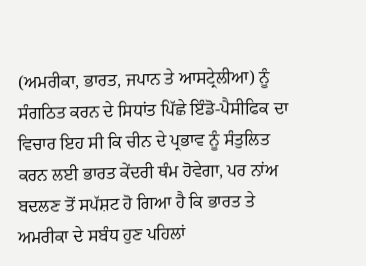(ਅਮਰੀਕਾ, ਭਾਰਤ, ਜਪਾਨ ਤੇ ਆਸਟ੍ਰੇਲੀਆ) ਨੂੰ ਸੰਗਠਿਤ ਕਰਨ ਦੇ ਸਿਧਾਂਤ ਪਿੱਛੇ ਇੰਡੋ-ਪੈਸੀਫਿਕ ਦਾ ਵਿਚਾਰ ਇਹ ਸੀ ਕਿ ਚੀਨ ਦੇ ਪ੍ਰਭਾਵ ਨੂੰ ਸੰਤੁਲਿਤ ਕਰਨ ਲਈ ਭਾਰਤ ਕੇਂਦਰੀ ਥੰਮ ਹੋਵੇਗਾ, ਪਰ ਨਾਂਅ ਬਦਲਣ ਤੋਂ ਸਪੱਸ਼ਟ ਹੋ ਗਿਆ ਹੈ ਕਿ ਭਾਰਤ ਤੇ ਅਮਰੀਕਾ ਦੇ ਸਬੰਧ ਹੁਣ ਪਹਿਲਾਂ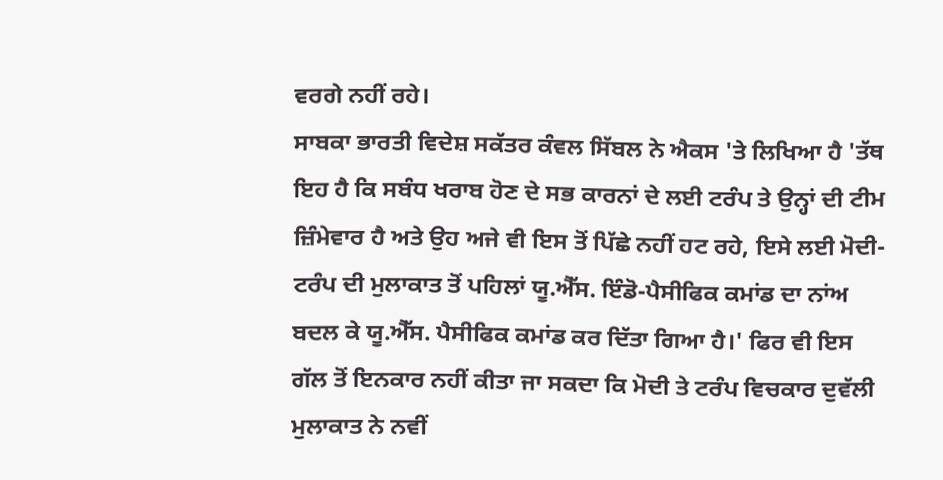ਵਰਗੇ ਨਹੀਂ ਰਹੇ।
ਸਾਬਕਾ ਭਾਰਤੀ ਵਿਦੇਸ਼ ਸਕੱਤਰ ਕੰਵਲ ਸਿੱਬਲ ਨੇ ਐਕਸ 'ਤੇ ਲਿਖਿਆ ਹੈ 'ਤੱਥ ਇਹ ਹੈ ਕਿ ਸਬੰਧ ਖਰਾਬ ਹੋਣ ਦੇ ਸਭ ਕਾਰਨਾਂ ਦੇ ਲਈ ਟਰੰਪ ਤੇ ਉਨ੍ਹਾਂ ਦੀ ਟੀਮ ਜ਼ਿੰਮੇਵਾਰ ਹੈ ਅਤੇ ਉਹ ਅਜੇ ਵੀ ਇਸ ਤੋਂ ਪਿੱਛੇ ਨਹੀਂ ਹਟ ਰਹੇ, ਇਸੇ ਲਈ ਮੋਦੀ-ਟਰੰਪ ਦੀ ਮੁਲਾਕਾਤ ਤੋਂ ਪਹਿਲਾਂ ਯੂ.ਐੱਸ. ਇੰਡੋ-ਪੈਸੀਫਿਕ ਕਮਾਂਡ ਦਾ ਨਾਂਅ ਬਦਲ ਕੇ ਯੂ.ਐੱਸ. ਪੈਸੀਫਿਕ ਕਮਾਂਡ ਕਰ ਦਿੱਤਾ ਗਿਆ ਹੈ।' ਫਿਰ ਵੀ ਇਸ ਗੱਲ ਤੋਂ ਇਨਕਾਰ ਨਹੀਂ ਕੀਤਾ ਜਾ ਸਕਦਾ ਕਿ ਮੋਦੀ ਤੇ ਟਰੰਪ ਵਿਚਕਾਰ ਦੁਵੱਲੀ ਮੁਲਾਕਾਤ ਨੇ ਨਵੀਂ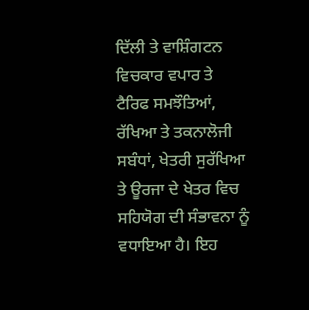ਦਿੱਲੀ ਤੇ ਵਾਸ਼ਿੰਗਟਨ ਵਿਚਕਾਰ ਵਪਾਰ ਤੇ ਟੈਰਿਫ ਸਮਝੌਤਿਆਂ, ਰੱਖਿਆ ਤੇ ਤਕਨਾਲੋਜੀ ਸਬੰਧਾਂ, ਖੇਤਰੀ ਸੁਰੱਖਿਆ ਤੇ ਊਰਜਾ ਦੇ ਖੇਤਰ ਵਿਚ ਸਹਿਯੋਗ ਦੀ ਸੰਭਾਵਨਾ ਨੂੰ ਵਧਾਇਆ ਹੈ। ਇਹ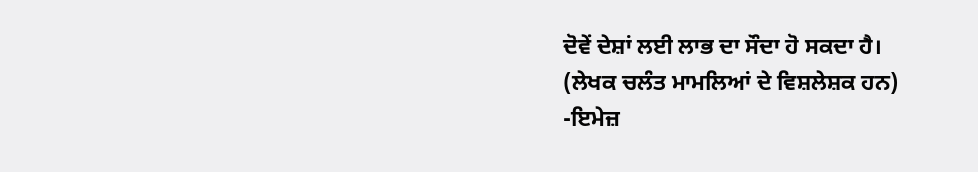ਦੋਵੇਂ ਦੇਸ਼ਾਂ ਲਈ ਲਾਭ ਦਾ ਸੌਦਾ ਹੋ ਸਕਦਾ ਹੈ।
(ਲੇਖਕ ਚਲੰਤ ਮਾਮਲਿਆਂ ਦੇ ਵਿਸ਼ਲੇਸ਼ਕ ਹਨ)
-ਇਮੇਜ਼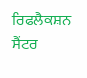ਰਿਫਲੈਕਸ਼ਨ ਸੈਂਟਰ